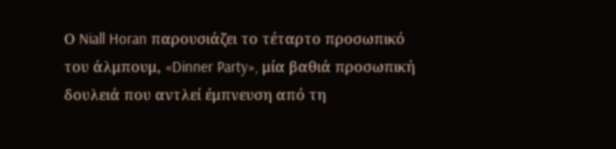Ο Niall Horan παρουσιάζει το τέταρτο προσωπικό του άλμπουμ, «Dinner Party», μία βαθιά προσωπική δουλειά που αντλεί έμπνευση από τη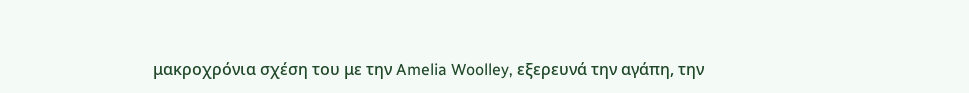μακροχρόνια σχέση του με την Amelia Woolley, εξερευνά την αγάπη, την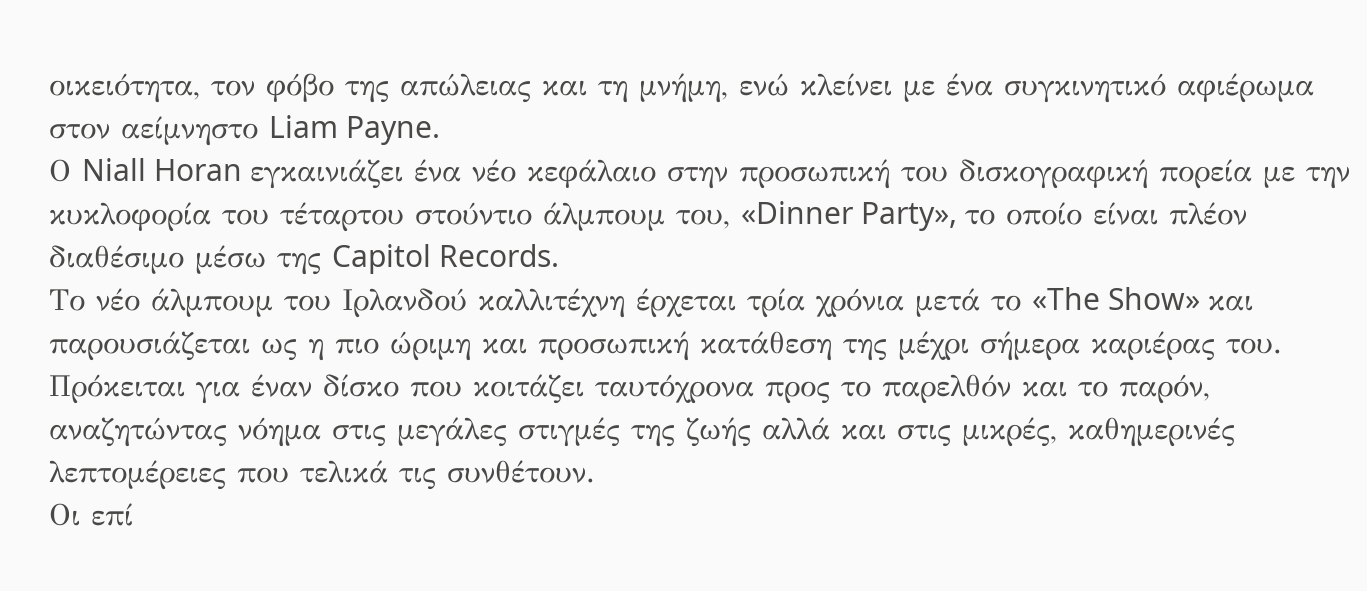οικειότητα, τον φόβο της απώλειας και τη μνήμη, ενώ κλείνει με ένα συγκινητικό αφιέρωμα στον αείμνηστο Liam Payne.
Ο Niall Horan εγκαινιάζει ένα νέο κεφάλαιο στην προσωπική του δισκογραφική πορεία με την κυκλοφορία του τέταρτου στούντιο άλμπουμ του, «Dinner Party», το οποίο είναι πλέον διαθέσιμο μέσω της Capitol Records.
Το νέο άλμπουμ του Ιρλανδού καλλιτέχνη έρχεται τρία χρόνια μετά το «The Show» και παρουσιάζεται ως η πιο ώριμη και προσωπική κατάθεση της μέχρι σήμερα καριέρας του. Πρόκειται για έναν δίσκο που κοιτάζει ταυτόχρονα προς το παρελθόν και το παρόν, αναζητώντας νόημα στις μεγάλες στιγμές της ζωής αλλά και στις μικρές, καθημερινές λεπτομέρειες που τελικά τις συνθέτουν.
Οι επί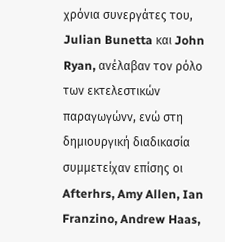χρόνια συνεργάτες του, Julian Bunetta και John Ryan, ανέλαβαν τον ρόλο των εκτελεστικών παραγωγώνν, ενώ στη δημιουργική διαδικασία συμμετείχαν επίσης οι Afterhrs, Amy Allen, Ian Franzino, Andrew Haas,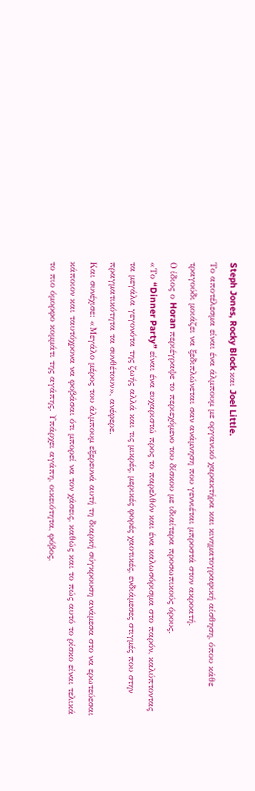Steph Jones, Rocky Block και Joel Little.
Το αποτέλεσμα είναι ένα άλμπουμ με οργανικό χαρακτήρα και κινηματογραφική αίσθηση, όπου κάθε τραγούδι μοιάζει να ξεδιπλώνεται σαν ανάμνηση που γεννιέται μπροστά στον ακροατή.
Ο ίδιος ο Horan περιέγραψε το περιεχόμενο του δίσκου με ιδιαίτερα προσωπικούς όρους.
«Το “Dinner Party” είναι ένα ευχαριστώ προς το παρελθόν και ένα καλωσόρισμα στο παρόν, καλύπτοντας τα μεγάλα γεγονότα της ζωής αλλά και τις μικρές, μερικές φορές χαοτικές, ενδιάμεσες στιγμές που στην πραγματικότητα τα συνθέτουν», ανέφερε.
Και συνέχισε: «Μεγάλο μέρος του άλμπουμ εξερευνά αυτή τη διαρκή σύγκρουση ανάμεσα στο να ερωτεύεσαι κάποιον και ταυτόχρονα να φοβάσαι ότι μπορεί να τον χάσεις, καθώς και το πώς αυτό το ρίσκο είναι τελικά το πιο όμορφο κομμάτι της αγάπης. Υπάρχει αγάπη, οικειότητα, φόβος,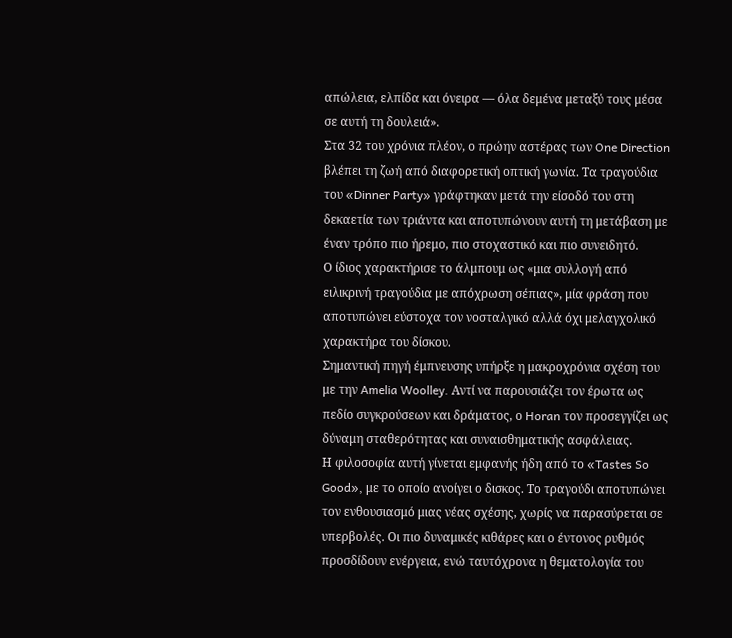απώλεια, ελπίδα και όνειρα — όλα δεμένα μεταξύ τους μέσα σε αυτή τη δουλειά».
Στα 32 του χρόνια πλέον, ο πρώην αστέρας των One Direction βλέπει τη ζωή από διαφορετική οπτική γωνία. Τα τραγούδια του «Dinner Party» γράφτηκαν μετά την είσοδό του στη δεκαετία των τριάντα και αποτυπώνουν αυτή τη μετάβαση με έναν τρόπο πιο ήρεμο, πιο στοχαστικό και πιο συνειδητό.
Ο ίδιος χαρακτήρισε το άλμπουμ ως «μια συλλογή από ειλικρινή τραγούδια με απόχρωση σέπιας», μία φράση που αποτυπώνει εύστοχα τον νοσταλγικό αλλά όχι μελαγχολικό χαρακτήρα του δίσκου.
Σημαντική πηγή έμπνευσης υπήρξε η μακροχρόνια σχέση του με την Amelia Woolley. Αντί να παρουσιάζει τον έρωτα ως πεδίο συγκρούσεων και δράματος, ο Horan τον προσεγγίζει ως δύναμη σταθερότητας και συναισθηματικής ασφάλειας.
Η φιλοσοφία αυτή γίνεται εμφανής ήδη από το «Tastes So Good», με το οποίο ανοίγει ο δισκος. Το τραγούδι αποτυπώνει τον ενθουσιασμό μιας νέας σχέσης, χωρίς να παρασύρεται σε υπερβολές. Οι πιο δυναμικές κιθάρες και ο έντονος ρυθμός προσδίδουν ενέργεια, ενώ ταυτόχρονα η θεματολογία του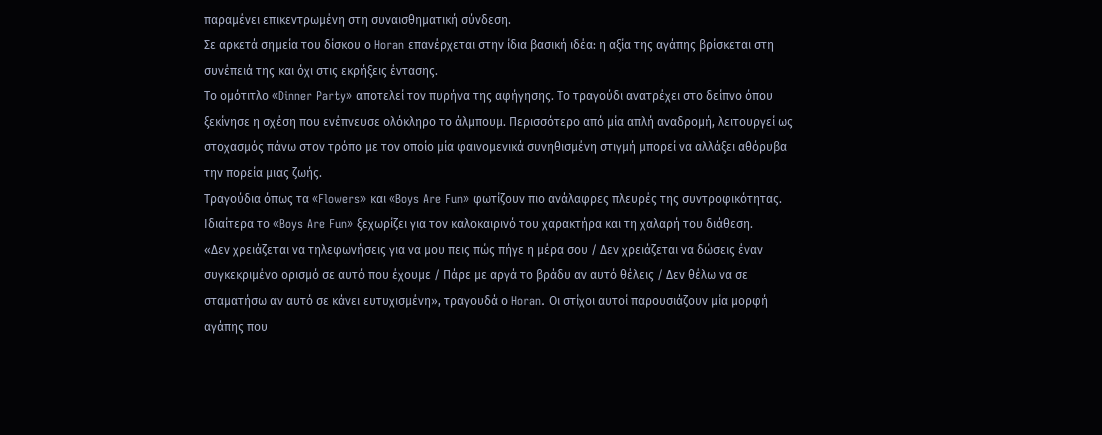παραμένει επικεντρωμένη στη συναισθηματική σύνδεση.
Σε αρκετά σημεία του δίσκου ο Horan επανέρχεται στην ίδια βασική ιδέα: η αξία της αγάπης βρίσκεται στη συνέπειά της και όχι στις εκρήξεις έντασης.
Το ομότιτλο «Dinner Party» αποτελεί τον πυρήνα της αφήγησης. Το τραγούδι ανατρέχει στο δείπνο όπου ξεκίνησε η σχέση που ενέπνευσε ολόκληρο το άλμπουμ. Περισσότερο από μία απλή αναδρομή, λειτουργεί ως στοχασμός πάνω στον τρόπο με τον οποίο μία φαινομενικά συνηθισμένη στιγμή μπορεί να αλλάξει αθόρυβα την πορεία μιας ζωής.
Τραγούδια όπως τα «Flowers» και «Boys Are Fun» φωτίζουν πιο ανάλαφρες πλευρές της συντροφικότητας. Ιδιαίτερα το «Boys Are Fun» ξεχωρίζει για τον καλοκαιρινό του χαρακτήρα και τη χαλαρή του διάθεση.
«Δεν χρειάζεται να τηλεφωνήσεις για να μου πεις πώς πήγε η μέρα σου / Δεν χρειάζεται να δώσεις έναν συγκεκριμένο ορισμό σε αυτό που έχουμε / Πάρε με αργά το βράδυ αν αυτό θέλεις / Δεν θέλω να σε σταματήσω αν αυτό σε κάνει ευτυχισμένη», τραγουδά ο Horan. Οι στίχοι αυτοί παρουσιάζουν μία μορφή αγάπης που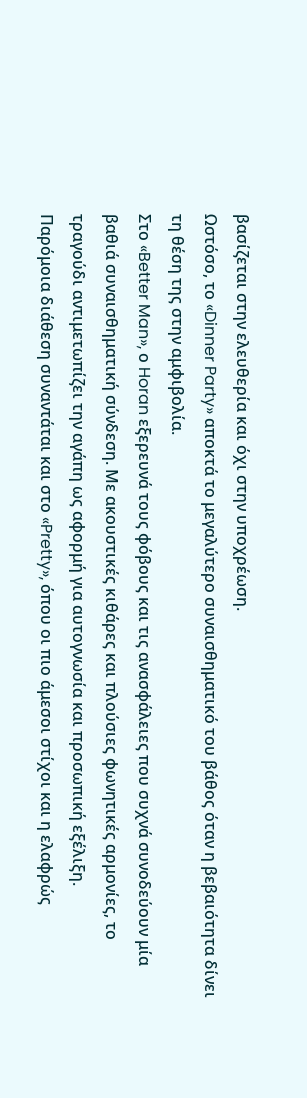βασίζεται στην ελευθερία και όχι στην υποχρέωση.
Ωστόσο, το «Dinner Party» αποκτά το μεγαλύτερο συναισθηματικό του βάθος όταν η βεβαιότητα δίνει τη θέση της στην αμφιβολία.
Στο «Better Man», ο Horan εξερευνά τους φόβους και τις ανασφάλειες που συχνά συνοδεύουν μία βαθιά συναισθηματική σύνδεση. Με ακουστικές κιθάρες και πλούσιες φωνητικές αρμονίες, το τραγούδι αντιμετωπίζει την αγάπη ως αφορμή για αυτογνωσία και προσωπική εξέλιξη.
Παρόμοια διάθεση συναντάται και στο «Pretty», όπου οι πιο άμεσοι στίχοι και η ελαφρώς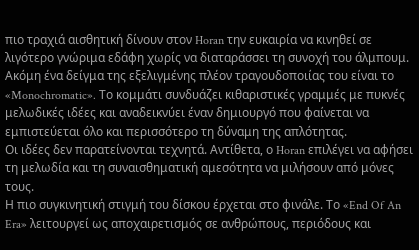πιο τραχιά αισθητική δίνουν στον Horan την ευκαιρία να κινηθεί σε λιγότερο γνώριμα εδάφη χωρίς να διαταράσσει τη συνοχή του άλμπουμ.
Ακόμη ένα δείγμα της εξελιγμένης πλέον τραγουδοποιίας του είναι το «Monochromatic». Το κομμάτι συνδυάζει κιθαριστικές γραμμές με πυκνές μελωδικές ιδέες και αναδεικνύει έναν δημιουργό που φαίνεται να εμπιστεύεται όλο και περισσότερο τη δύναμη της απλότητας.
Οι ιδέες δεν παρατείνονται τεχνητά. Αντίθετα, ο Horan επιλέγει να αφήσει τη μελωδία και τη συναισθηματική αμεσότητα να μιλήσουν από μόνες τους.
Η πιο συγκινητική στιγμή του δίσκου έρχεται στο φινάλε. Το «End Of An Era» λειτουργεί ως αποχαιρετισμός σε ανθρώπους, περιόδους και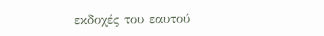εκδοχές του εαυτού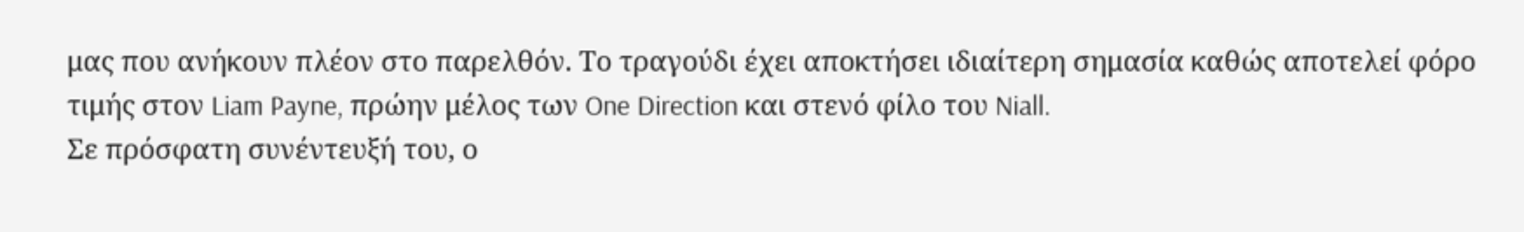μας που ανήκουν πλέον στο παρελθόν. Το τραγούδι έχει αποκτήσει ιδιαίτερη σημασία καθώς αποτελεί φόρο τιμής στον Liam Payne, πρώην μέλος των One Direction και στενό φίλο του Niall.
Σε πρόσφατη συνέντευξή του, ο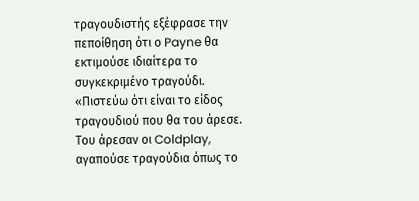τραγουδιστής εξέφρασε την πεποίθηση ότι ο Payne θα εκτιμούσε ιδιαίτερα το συγκεκριμένο τραγούδι.
«Πιστεύω ότι είναι το είδος τραγουδιού που θα του άρεσε. Του άρεσαν οι Coldplay, αγαπούσε τραγούδια όπως το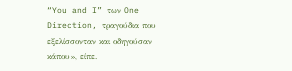“You and I” των One Direction, τραγούδια που εξελίσσονταν και οδηγούσαν κάπου», είπε.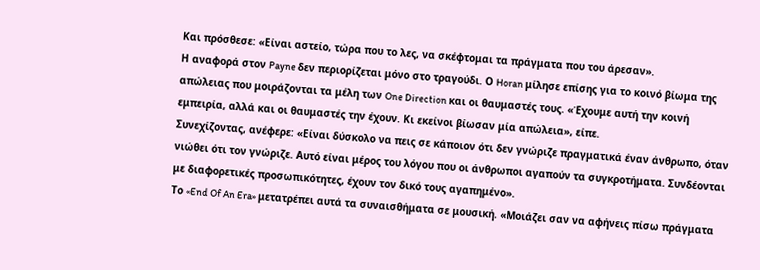Και πρόσθεσε: «Είναι αστείο, τώρα που το λες, να σκέφτομαι τα πράγματα που του άρεσαν».
Η αναφορά στον Payne δεν περιορίζεται μόνο στο τραγούδι. Ο Horan μίλησε επίσης για το κοινό βίωμα της απώλειας που μοιράζονται τα μέλη των One Direction και οι θαυμαστές τους. «Έχουμε αυτή την κοινή εμπειρία, αλλά και οι θαυμαστές την έχουν. Κι εκείνοι βίωσαν μία απώλεια», είπε.
Συνεχίζοντας, ανέφερε: «Είναι δύσκολο να πεις σε κάποιον ότι δεν γνώριζε πραγματικά έναν άνθρωπο, όταν νιώθει ότι τον γνώριζε. Αυτό είναι μέρος του λόγου που οι άνθρωποι αγαπούν τα συγκροτήματα. Συνδέονται με διαφορετικές προσωπικότητες, έχουν τον δικό τους αγαπημένο».
Το «End Of An Era» μετατρέπει αυτά τα συναισθήματα σε μουσική. «Μοιάζει σαν να αφήνεις πίσω πράγματα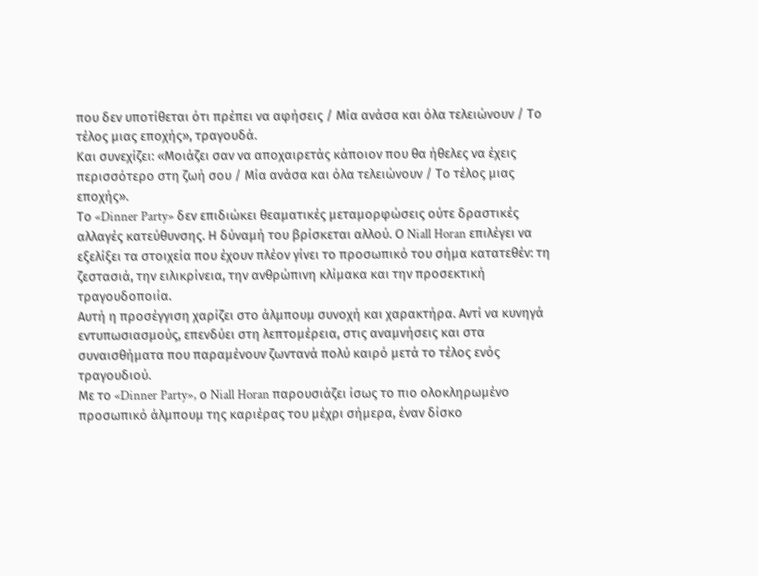που δεν υποτίθεται ότι πρέπει να αφήσεις / Μία ανάσα και όλα τελειώνουν / Το τέλος μιας εποχής», τραγουδά.
Και συνεχίζει: «Μοιάζει σαν να αποχαιρετάς κάποιον που θα ήθελες να έχεις περισσότερο στη ζωή σου / Μία ανάσα και όλα τελειώνουν / Το τέλος μιας εποχής».
Το «Dinner Party» δεν επιδιώκει θεαματικές μεταμορφώσεις ούτε δραστικές αλλαγές κατεύθυνσης. Η δύναμή του βρίσκεται αλλού. Ο Niall Horan επιλέγει να εξελίξει τα στοιχεία που έχουν πλέον γίνει το προσωπικό του σήμα κατατεθέν: τη ζεστασιά, την ειλικρίνεια, την ανθρώπινη κλίμακα και την προσεκτική τραγουδοποιία.
Αυτή η προσέγγιση χαρίζει στο άλμπουμ συνοχή και χαρακτήρα. Αντί να κυνηγά εντυπωσιασμούς, επενδύει στη λεπτομέρεια, στις αναμνήσεις και στα συναισθήματα που παραμένουν ζωντανά πολύ καιρό μετά το τέλος ενός τραγουδιού.
Με το «Dinner Party», ο Niall Horan παρουσιάζει ίσως το πιο ολοκληρωμένο προσωπικό άλμπουμ της καριέρας του μέχρι σήμερα, έναν δίσκο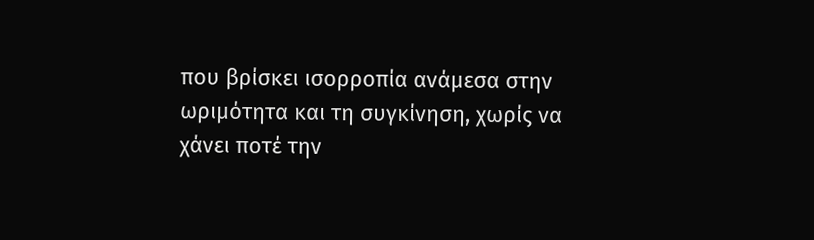που βρίσκει ισορροπία ανάμεσα στην ωριμότητα και τη συγκίνηση, χωρίς να χάνει ποτέ την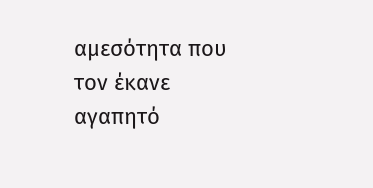αμεσότητα που τον έκανε αγαπητό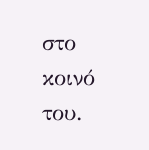στο κοινό του.